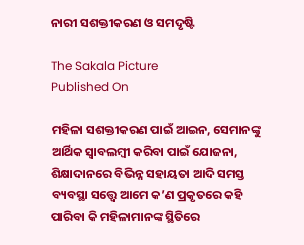ନାରୀ ସଶକ୍ତୀକରଣ ଓ ସମଦୃଷ୍ଟି

The Sakala Picture
Published On

ମହିଳା ସଶକ୍ତୀକରଣ ପାଇଁ ଆଇନ, ସେମାନଙ୍କୁ ଆର୍ଥିକ ସ୍ୱାବଲମ୍ବୀ କରିବା ପାଇଁ ଯୋଜନା, ଶିକ୍ଷାଦାନରେ ବିଭିନ୍ନ ସହାୟତା ଆଦି ସମସ୍ତ ବ୍ୟବସ୍ଥା ସତ୍ତ୍ବେ ଆମେ କ’ଣ ପ୍ରକୃତରେ କହି ପାରିବା କି ମହିଳାମାନଙ୍କ ସ୍ଥିତିରେ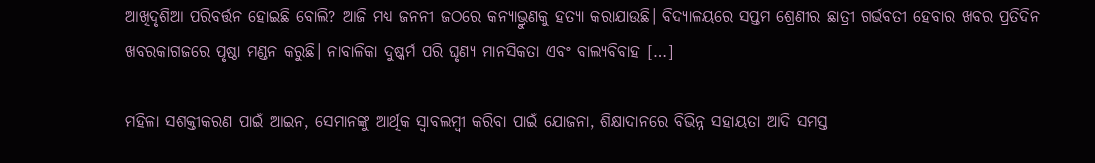ଆଖିଦୃଶିଆ ପରିବର୍ତ୍ତନ ହୋଇଛି ବୋଲି? ଆଜି ମଧ୍ୟ ଜନନୀ ଜଠରେ କନ୍ୟାଭ୍ରୁଣକୁ ହତ୍ୟା କରାଯାଉଛି। ବିଦ୍ୟାଳୟରେ ସପ୍ତମ ଶ୍ରେଣୀର ଛାତ୍ରୀ ଗର୍ଭବତୀ ହେବାର ଖବର ପ୍ରତିଦିନ ଖବରକାଗଜରେ ପୃଷ୍ଠା ମଣ୍ଡନ କରୁଛି। ନାବାଳିକା ଦୁଷ୍କର୍ମ ପରି ଘୃଣ୍ୟ ମାନସିକତା ଏବଂ ବାଲ୍ୟବିବାହ […]

ମହିଳା ସଶକ୍ତୀକରଣ ପାଇଁ ଆଇନ, ସେମାନଙ୍କୁ ଆର୍ଥିକ ସ୍ୱାବଲମ୍ବୀ କରିବା ପାଇଁ ଯୋଜନା, ଶିକ୍ଷାଦାନରେ ବିଭିନ୍ନ ସହାୟତା ଆଦି ସମସ୍ତ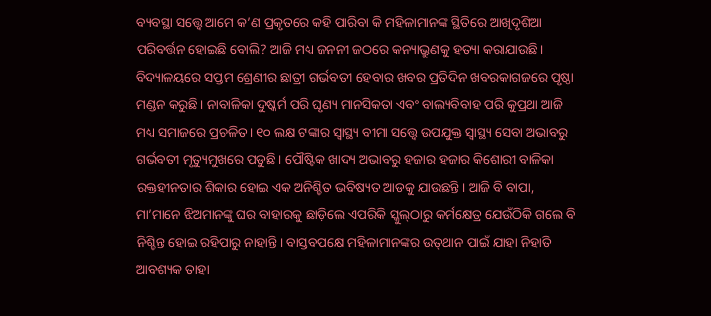ବ୍ୟବସ୍ଥା ସତ୍ତ୍ବେ ଆମେ କ’ଣ ପ୍ରକୃତରେ କହି ପାରିବା କି ମହିଳାମାନଙ୍କ ସ୍ଥିତିରେ ଆଖିଦୃଶିଆ ପରିବର୍ତ୍ତନ ହୋଇଛି ବୋଲି? ଆଜି ମଧ୍ୟ ଜନନୀ ଜଠରେ କନ୍ୟାଭ୍ରୁଣକୁ ହତ୍ୟା କରାଯାଉଛି। ବିଦ୍ୟାଳୟରେ ସପ୍ତମ ଶ୍ରେଣୀର ଛାତ୍ରୀ ଗର୍ଭବତୀ ହେବାର ଖବର ପ୍ରତିଦିନ ଖବରକାଗଜରେ ପୃଷ୍ଠା ମଣ୍ଡନ କରୁଛି। ନାବାଳିକା ଦୁଷ୍କର୍ମ ପରି ଘୃଣ୍ୟ ମାନସିକତା ଏବଂ ବାଲ୍ୟବିବାହ ପରି କୁପ୍ରଥା ଆଜି ମଧ୍ୟ ସମାଜରେ ପ୍ରଚଳିତ। ୧୦ ଲକ୍ଷ ଟଙ୍କାର ସ୍ୱାସ୍ଥ୍ୟ ବୀମା ସତ୍ତ୍ବେ ଉପଯୁକ୍ତ ସ୍ୱାସ୍ଥ୍ୟ ସେବା ଅଭାବରୁ ଗର୍ଭବତୀ ମୃତ୍ୟୁମୁଖରେ ପଡୁଛି। ପୌଷ୍ଟିକ ଖାଦ୍ୟ ଅଭାବରୁ ହଜାର ହଜାର କିଶୋରୀ ବାଳିକା ରକ୍ତହୀନତାର ଶିକାର ହୋଇ ଏକ ଅନିଶ୍ଚିତ ଭବିଷ୍ୟତ ଆଡକୁ ଯାଉଛନ୍ତି। ଆଜି ବି ବାପା, ମା’ମାନେ ଝିଅମାନଙ୍କୁ ଘର ବାହାରକୁ ଛାଡ଼ିଲେ ଏପରିକି ସ୍କୁଲ୍‌‌ଠାରୁ କର୍ମକ୍ଷେତ୍ର ଯେଉଁଠିକି ଗଲେ ବି ନିଶ୍ଚିନ୍ତ ହୋଇ ରହିପାରୁ ନାହାନ୍ତି। ବାସ୍ତବପକ୍ଷେ ମହିଳାମାନଙ୍କର ଉତ୍‌‌ଥାନ ପାଇଁ ଯାହା ନିହାତି ଆବଶ୍ୟକ ତାହା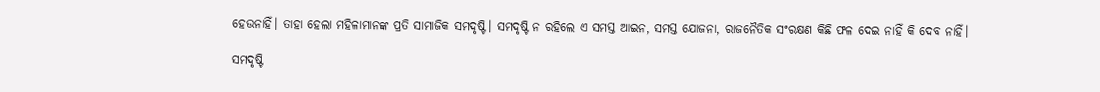ହେଉନାହିଁ। ତାହା ହେଲା ମହିଳାମାନଙ୍କ ପ୍ରତି ସାମାଜିକ ସମଦୃଷ୍ଟି। ସମଦୃଷ୍ଟି ନ ରହିଲେ ଏ ସମସ୍ତ ଆଇନ, ସମସ୍ତ ଯୋଜନା, ରାଜନୈତିକ ସଂରକ୍ଷଣ କିଛି ଫଳ ଦେଇ ନାହିଁ କି ଦେବ ନାହିଁ।

ସମଦୃଷ୍ଟି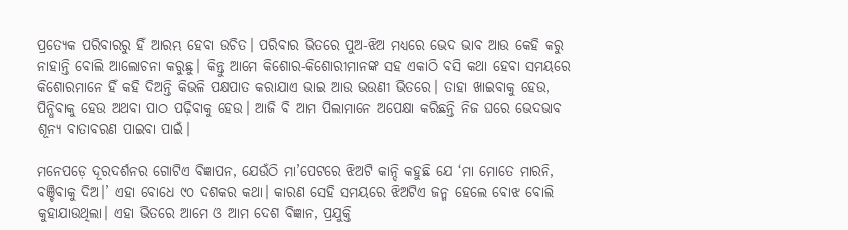ପ୍ରତ୍ୟେକ ପରିବାରରୁ ହିଁ ଆରମ୍ଭ ହେବା ଉଚିତ। ପରିବାର ଭିତରେ ପୁଅ-ଝିଅ ମଧ୍ୟରେ ଭେଦ ଭାବ ଆଉ କେହି କରୁ ନାହାନ୍ତି ବୋଲି ଆଲୋଚନା କରୁଛୁ। କିନ୍ତୁ ଆମେ କିଶୋର-କିଶୋରୀମାନଙ୍କ ସହ ଏକାଠି ବସି କଥା ହେବା ସମୟରେ କିଶୋରମାନେ ହିଁ କହି ଦିଅନ୍ତି କିଭଳି ପକ୍ଷପାତ କରାଯାଏ ଭାଇ ଆଉ ଭଉଣୀ ଭିତରେ। ତାହା ଖାଇବାକୁ ହେଉ, ପିନ୍ଧିବାକୁ ହେଉ ଅଥବା ପାଠ ପଢ଼ିବାକୁ ହେଉ। ଆଜି ବି ଆମ ପିଲାମାନେ ଅପେକ୍ଷା କରିଛନ୍ତି ନିଜ ଘରେ ଭେଦଭାବ ଶୂନ୍ୟ ବାତାବରଣ ପାଇବା ପାଇଁ।

ମନେପଡ଼େ ଦୂରଦର୍ଶନର ଗୋଟିଏ ବିଜ୍ଞାପନ, ଯେଉଁଠି ମା’ପେଟରେ ଝିଅଟି କାନ୍ଦି କହୁଛି ଯେ ‘ମା ମୋତେ ମାରନି, ବଞ୍ଚିବାକୁ ଦିଅ।’ ଏହା ବୋଧେ ୯୦ ଦଶକର କଥା। କାରଣ ସେହି ସମୟରେ ଝିଅଟିଏ ଜନ୍ମ ହେଲେ ବୋଝ ବୋଲି କୁହାଯାଉଥିଲା। ଏହା ଭିତରେ ଆମେ ଓ ଆମ ଦେଶ ବିଜ୍ଞାନ, ପ୍ରଯୁକ୍ତି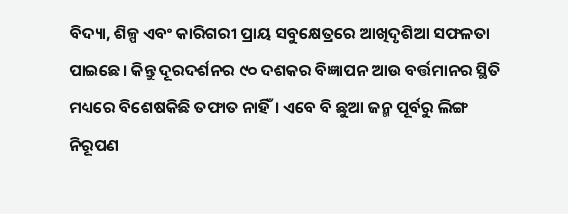ବିଦ୍ୟା, ଶିଳ୍ପ ଏବଂ କାରିଗରୀ ପ୍ରାୟ ସବୁକ୍ଷେତ୍ରରେ ଆଖିଦୃଶିଆ ସଫଳତା ପାଇଛେ। କିନ୍ତୁ ଦୂରଦର୍ଶନର ୯୦ ଦଶକର ବିଜ୍ଞାପନ ଆଉ ବର୍ତ୍ତମାନର ସ୍ଥିତି ମଧ୍ୟରେ ବିଶେଷକିଛି ତଫାତ ନାହିଁ। ଏବେ ବି ଛୁଆ ଜନ୍ମ ପୂର୍ବରୁ ଲିଙ୍ଗ ନିରୂପଣ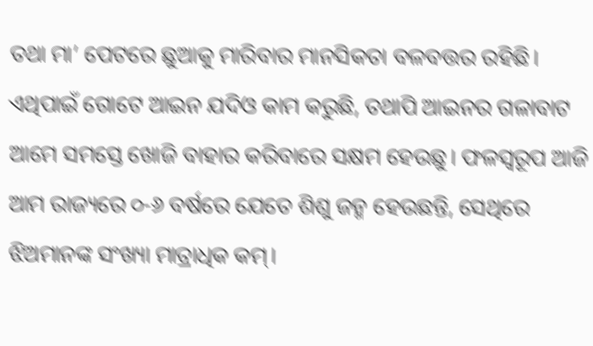ତଥା ମା’ ପେଟରେ ଛୁଆକୁ ମାରିବାର ମାନସିକତା ବଳବତ୍ତର ରହିଛି। ଏଥିପାଇଁ ଗୋଟେ ଆଇନ ଯଦିଓ କାମ କରୁଛି, ତଥାପି ଆଇନର ଗଳାବାଟ ଆମେ ସମସ୍ତେ ଖୋଜି ବାହାର କରିବାରେ ସକ୍ଷମ ହେଉଛୁ। ଫଳସ୍ୱରୂପ ଆଜି ଆମ ରାଜ୍ୟରେ ୦-୬ ବର୍ଷରେ ଯେତେ ଶିଶୁ ଜନ୍ମ ହେଉଛନ୍ତି, ସେଥିରେ ଝିଅମାନଙ୍କ ସଂଖ୍ୟା ମାତ୍ରାଧିକ କମ୍‌‌।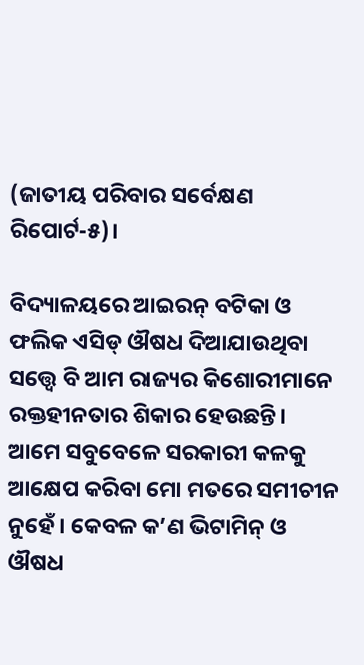(ଜାତୀୟ ପରିବାର ସର୍ବେକ୍ଷଣ ରିପୋର୍ଟ-୫)।

ବିଦ୍ୟାଳୟରେ ଆଇରନ୍‌‌ ବଟିକା ଓ ଫଲିକ ଏସିଡ୍‌‌ ଔଷଧ ଦିଆଯାଉଥିବା ସତ୍ତ୍ବେ ବି ଆମ ରାଜ୍ୟର କିଶୋରୀମାନେ ରକ୍ତହୀନତାର ଶିକାର ହେଉଛନ୍ତି। ଆମେ ସବୁବେଳେ ସରକାରୀ କଳକୁ ଆକ୍ଷେପ କରିବା ମୋ ମତରେ ସମୀଚୀନ ନୁହେଁ। କେବଳ କ’ଣ ଭିଟାମିନ୍‌‌ ଓ ଔଷଧ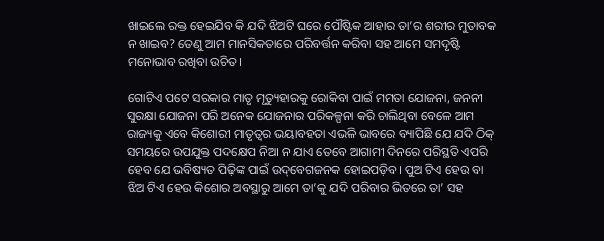ଖାଇଲେ ରକ୍ତ ହେଇଯିବ କି ଯଦି ଝିଅଟି ଘରେ ପୌଷ୍ଟିକ ଆହାର ତା’ର ଶରୀର ମୁତାବକ ନ ଖାଇବ? ତେଣୁ ଆମ ମାନସିକତାରେ ପରିବର୍ତ୍ତନ କରିବା ସହ ଆମେ ସମଦୃଷ୍ଟି ମନୋଭାବ ରଖିବା ଉଚିତ।

ଗୋଟିଏ ପଟେ ସରକାର ମାତୃ ମୃତ୍ୟୁହାରକୁ ରୋକିବା ପାଇଁ ମମତା ଯୋଜନା, ଜନନୀ ସୁରକ୍ଷା ଯୋଜନା ପରି ଅନେକ ଯୋଜନାର ପରିକଳ୍ପନା କରି ଚାଲିଥିବା ବେଳେ ଆମ ରାଜ୍ୟକୁ ଏବେ କିଶୋରୀ ମାତୃତ୍ୱର ଭୟାବହତା ଏଭଳି ଭାବରେ ବ୍ୟାପିଛି ଯେ ଯଦି ଠିକ୍‌‌ ସମୟରେ ଉପଯୁକ୍ତ ପଦକ୍ଷେପ ନିଆ ନ ଯାଏ ତେବେ ଆଗାମୀ ଦିନରେ ପରିସ୍ଥତି ଏପରି ହେବ ଯେ ଭବିଷ୍ୟତ ପିଢ଼ିଙ୍କ ପାଇଁ ଉଦ୍‌‌ବେଗଜନକ ହୋଇପଡ଼ିବ। ପୁଅ ଟିଏ ହେଉ ବା ଝିଅ ଟିଏ ହେଉ କିଶୋର ଅବସ୍ଥାରୁ ଆମେ ତା’କୁ ଯଦି ପରିବାର ଭିତରେ ତା’ ସହ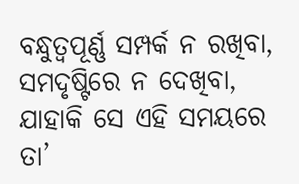ବନ୍ଧୁତ୍ୱପୂର୍ଣ୍ଣ ସମ୍ପର୍କ ନ ରଖିବା, ସମଦୃଷ୍ଟିରେ ନ ଦେଖିବା, ଯାହାକି ସେ ଏହି ସମୟରେ ତା’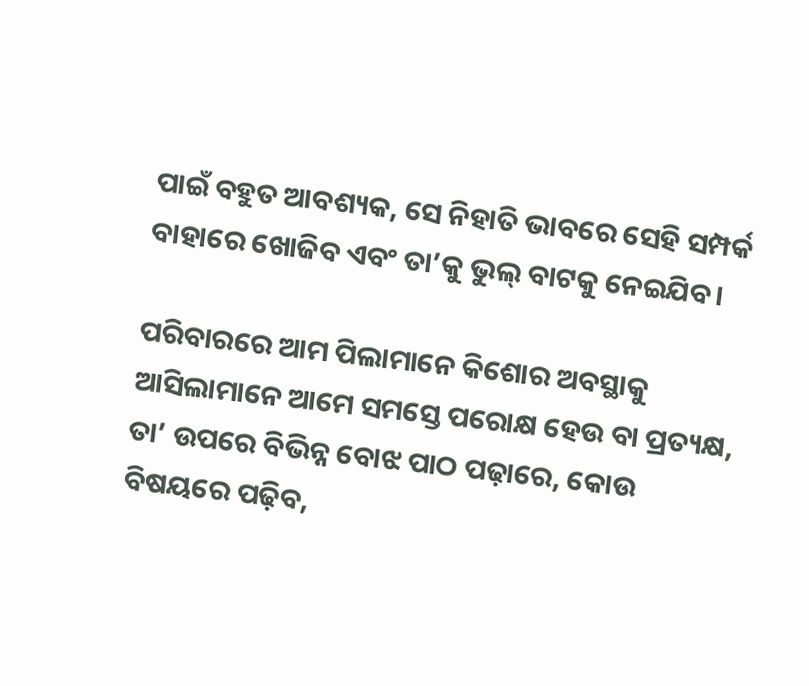ପାଇଁ ବହୁତ ଆବଶ୍ୟକ, ସେ ନିହାତି ଭାବରେ ସେହି ସମ୍ପର୍କ ବାହାରେ ଖୋଜିବ ଏବଂ ତା’କୁ ଭୁଲ୍‌‌ ବାଟକୁ ନେଇଯିବ।

ପରିବାରରେ ଆମ ପିଲାମାନେ କିଶୋର ଅବସ୍ଥାକୁ ଆସିଲାମାନେ ଆମେ ସମସ୍ତେ ପରୋକ୍ଷ ହେଉ ବା ପ୍ରତ୍ୟକ୍ଷ, ତା’ ଉପରେ ବିଭିନ୍ନ ବୋଝ ପାଠ ପଢ଼ାରେ, କୋଉ ବିଷୟରେ ପଢ଼ିବ,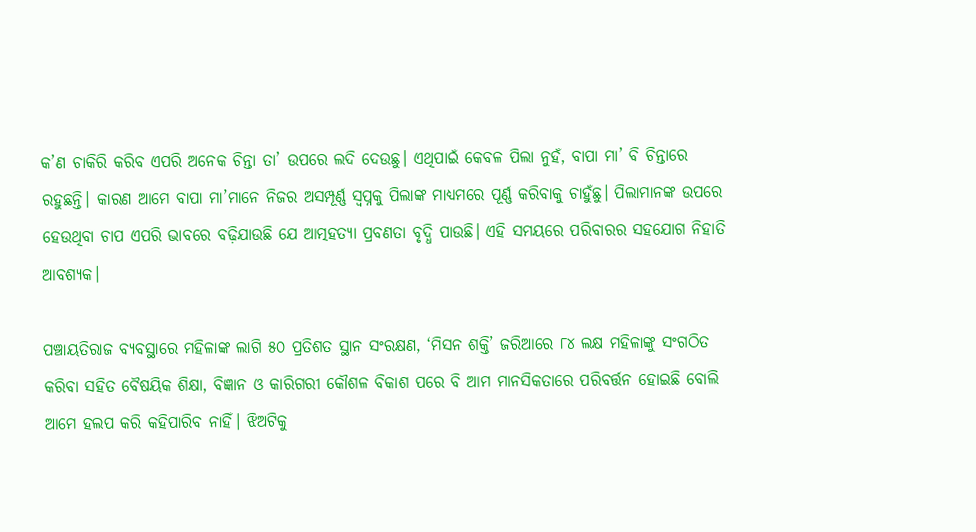କ’ଣ ଚାକିରି କରିବ ଏପରି ଅନେକ ଚିନ୍ତା ତା’ ଉପରେ ଲଦି ଦେଉଛୁ। ଏଥିପାଇଁ କେବଳ ପିଲା ନୁହଁ, ବାପା ମା’ ବି ଚିନ୍ତାରେ ରହୁଛନ୍ତି। କାରଣ ଆମେ ବାପା ମା’ମାନେ ନିଜର ଅସମ୍ପୂର୍ଣ୍ଣ ସ୍ୱପ୍ନକୁ ପିଲାଙ୍କ ମାଧ୍ୟମରେ ପୂର୍ଣ୍ଣ କରିବାକୁ ଚାହୁଁଛୁ। ପିଲାମାନଙ୍କ ଉପରେ ହେଉଥିବା ଚାପ ଏପରି ଭାବରେ ବଢ଼ିଯାଉଛି ଯେ ଆତ୍ମହତ୍ୟା ପ୍ରବଣତା ବୃଦ୍ଧି ପାଉଛି। ଏହି ସମୟରେ ପରିବାରର ସହଯୋଗ ନିହାତି ଆବଶ୍ୟକ।

ପଞ୍ଚାୟତିରାଜ ବ୍ୟବସ୍ଥାରେ ମହିଳାଙ୍କ ଲାଗି ୫୦ ପ୍ରତିଶତ ସ୍ଥାନ ସଂରକ୍ଷଣ, ‘ମିସନ ଶକ୍ତି’ ଜରିଆରେ ୮୪ ଲକ୍ଷ ମହିଳାଙ୍କୁ ସଂଗଠିତ କରିବା ସହିତ ବୈଷୟିକ ଶିକ୍ଷା, ବିଜ୍ଞାନ ଓ କାରିଗରୀ କୌଶଳ ବିକାଶ ପରେ ବି ଆମ ମାନସିକତାରେ ପରିବର୍ତ୍ତନ ହୋଇଛି ବୋଲି ଆମେ ହଲପ କରି କହିପାରିବ ନାହିଁ। ଝିଅଟିକୁ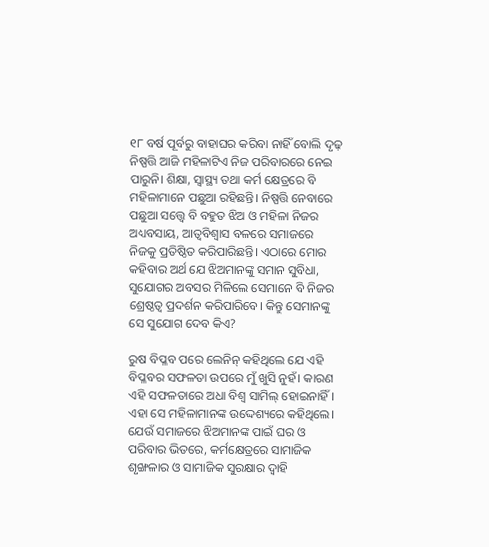୧୮ ବର୍ଷ ପୂର୍ବରୁ ବାହାଘର କରିବା ନାହିଁ ବୋଲି ଦୃଢ଼ ନିଷ୍ପତ୍ତି ଆଜି ମହିଳାଟିଏ ନିଜ ପରିବାରରେ ନେଇ ପାରୁନି। ଶିକ୍ଷା, ସ୍ୱାସ୍ଥ୍ୟ ତଥା କର୍ମ କ୍ଷେତ୍ରରେ ବି ମହିଳାମାନେ ପଛୁଆ ରହିଛନ୍ତି। ନିଷ୍ପତ୍ତି ନେବାରେ ପଛୁଆ ସତ୍ତ୍ବେ ବି ବହୁତ ଝିଅ ଓ ମହିଳା ନିଜର ଅଧ୍ୟବସାୟ, ଆତ୍ୱବିଶ୍ୱାସ ବଳରେ ସମାଜରେ ନିଜକୁ ପ୍ରତିଷ୍ଠିତ କରିପାରିଛନ୍ତି। ଏଠାରେ ମୋର କହିବାର ଅର୍ଥ ଯେ ଝିଅମାନଙ୍କୁ ସମାନ ସୁବିଧା, ସୁଯୋଗର ଅବସର ମିଳିଲେ ସେମାନେ ବି ନିଜର ଶ୍ରେଷ୍ଠତ୍ୱ ପ୍ରଦର୍ଶନ କରିପାରିବେ। କିନ୍ତୁ ସେମାନଙ୍କୁ ସେ ସୁଯୋଗ ଦେବ କିଏ?

ରୁଷ ବିପ୍ଳବ ପରେ ଲେନିନ୍‌‌ କହିଥିଲେ ଯେ ଏହି ବିପ୍ଳବର ସଫଳତା ଉପରେ ମୁଁ ଖୁସି ନୁହଁ। କାରଣ ଏହି ସଫଳତାରେ ଅଧା ବିଶ୍ୱ ସାମିଲ୍‌‌ ହୋଇନାହିଁ। ଏହା ସେ ମହିଳାମାନଙ୍କ ଉଦ୍ଦେଶ୍ୟରେ କହିଥିଲେ। ଯେଉଁ ସମାଜରେ ଝିଅମାନଙ୍କ ପାଇଁ ଘର ଓ ପରିବାର ଭିତରେ, କର୍ମକ୍ଷେତ୍ରରେ ସାମାଜିକ ଶୃଙ୍ଖଳାର ଓ ସାମାଜିକ ସୁରକ୍ଷାର ଦ୍ୱାହି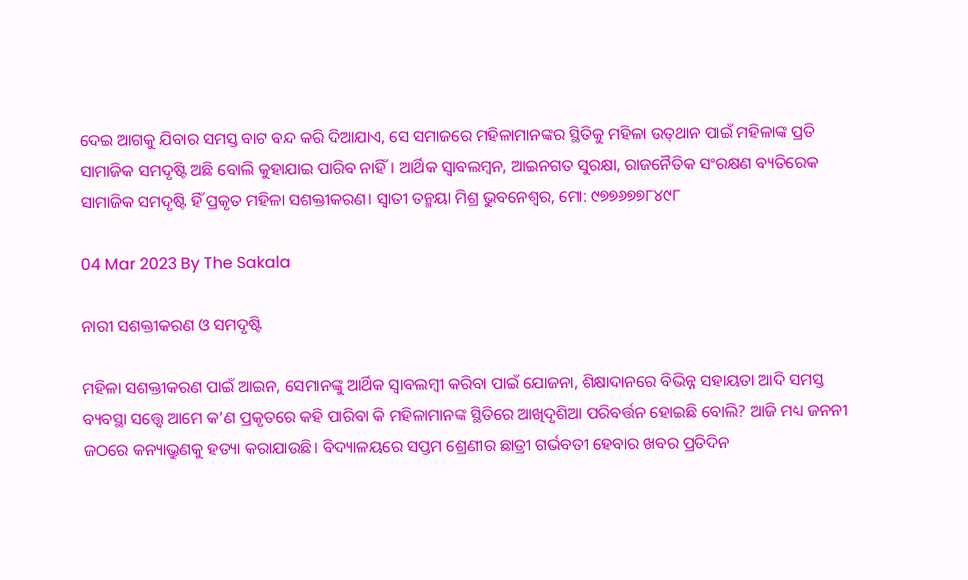ଦେଇ ଆଗକୁ ଯିବାର ସମସ୍ତ ବାଟ ବନ୍ଦ କରି ଦିଆଯାଏ, ସେ ସମାଜରେ ମହିଳାମାନଙ୍କର ସ୍ଥିତିକୁ ମହିଳା ଉତ୍‌‌ଥାନ ପାଇଁ ମହିଳାଙ୍କ ପ୍ରତି ସାମାଜିକ ସମଦୃଷ୍ଟି ଅଛି ବୋଲି କୁହାଯାଇ ପାରିବ ନାହିଁ। ଆର୍ଥିକ ସ୍ୱାବଲମ୍ବନ, ଆଇନଗତ ସୁରକ୍ଷା, ରାଜନୈତିକ ସଂରକ୍ଷଣ ବ୍ୟତିରେକ ସାମାଜିକ ସମଦୃଷ୍ଟି ହିଁ ପ୍ରକୃତ ମହିଳା ସଶକ୍ତୀକରଣ। ସ୍ୱାତୀ ତନ୍ମୟା ମିଶ୍ର ଭୁବନେଶ୍ୱର, ମୋ: ୯୭୭୬୭୭୮୪୯୮

04 Mar 2023 By The Sakala

ନାରୀ ସଶକ୍ତୀକରଣ ଓ ସମଦୃଷ୍ଟି

ମହିଳା ସଶକ୍ତୀକରଣ ପାଇଁ ଆଇନ, ସେମାନଙ୍କୁ ଆର୍ଥିକ ସ୍ୱାବଲମ୍ବୀ କରିବା ପାଇଁ ଯୋଜନା, ଶିକ୍ଷାଦାନରେ ବିଭିନ୍ନ ସହାୟତା ଆଦି ସମସ୍ତ ବ୍ୟବସ୍ଥା ସତ୍ତ୍ବେ ଆମେ କ’ଣ ପ୍ରକୃତରେ କହି ପାରିବା କି ମହିଳାମାନଙ୍କ ସ୍ଥିତିରେ ଆଖିଦୃଶିଆ ପରିବର୍ତ୍ତନ ହୋଇଛି ବୋଲି? ଆଜି ମଧ୍ୟ ଜନନୀ ଜଠରେ କନ୍ୟାଭ୍ରୁଣକୁ ହତ୍ୟା କରାଯାଉଛି। ବିଦ୍ୟାଳୟରେ ସପ୍ତମ ଶ୍ରେଣୀର ଛାତ୍ରୀ ଗର୍ଭବତୀ ହେବାର ଖବର ପ୍ରତିଦିନ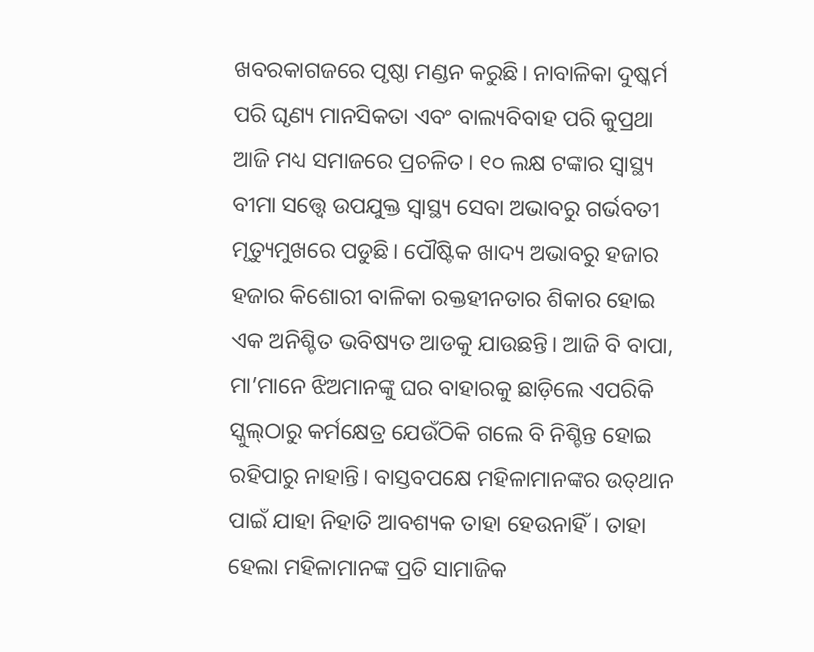ଖବରକାଗଜରେ ପୃଷ୍ଠା ମଣ୍ଡନ କରୁଛି। ନାବାଳିକା ଦୁଷ୍କର୍ମ ପରି ଘୃଣ୍ୟ ମାନସିକତା ଏବଂ ବାଲ୍ୟବିବାହ ପରି କୁପ୍ରଥା ଆଜି ମଧ୍ୟ ସମାଜରେ ପ୍ରଚଳିତ। ୧୦ ଲକ୍ଷ ଟଙ୍କାର ସ୍ୱାସ୍ଥ୍ୟ ବୀମା ସତ୍ତ୍ବେ ଉପଯୁକ୍ତ ସ୍ୱାସ୍ଥ୍ୟ ସେବା ଅଭାବରୁ ଗର୍ଭବତୀ ମୃତ୍ୟୁମୁଖରେ ପଡୁଛି। ପୌଷ୍ଟିକ ଖାଦ୍ୟ ଅଭାବରୁ ହଜାର ହଜାର କିଶୋରୀ ବାଳିକା ରକ୍ତହୀନତାର ଶିକାର ହୋଇ ଏକ ଅନିଶ୍ଚିତ ଭବିଷ୍ୟତ ଆଡକୁ ଯାଉଛନ୍ତି। ଆଜି ବି ବାପା, ମା’ମାନେ ଝିଅମାନଙ୍କୁ ଘର ବାହାରକୁ ଛାଡ଼ିଲେ ଏପରିକି ସ୍କୁଲ୍‌‌ଠାରୁ କର୍ମକ୍ଷେତ୍ର ଯେଉଁଠିକି ଗଲେ ବି ନିଶ୍ଚିନ୍ତ ହୋଇ ରହିପାରୁ ନାହାନ୍ତି। ବାସ୍ତବପକ୍ଷେ ମହିଳାମାନଙ୍କର ଉତ୍‌‌ଥାନ ପାଇଁ ଯାହା ନିହାତି ଆବଶ୍ୟକ ତାହା ହେଉନାହିଁ। ତାହା ହେଲା ମହିଳାମାନଙ୍କ ପ୍ରତି ସାମାଜିକ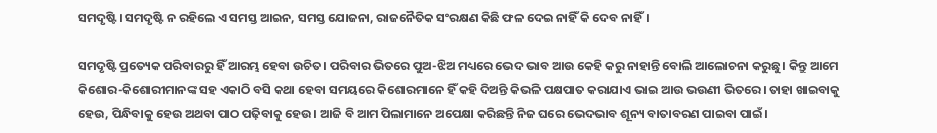ସମଦୃଷ୍ଟି। ସମଦୃଷ୍ଟି ନ ରହିଲେ ଏ ସମସ୍ତ ଆଇନ, ସମସ୍ତ ଯୋଜନା, ରାଜନୈତିକ ସଂରକ୍ଷଣ କିଛି ଫଳ ଦେଇ ନାହିଁ କି ଦେବ ନାହିଁ।

ସମଦୃଷ୍ଟି ପ୍ରତ୍ୟେକ ପରିବାରରୁ ହିଁ ଆରମ୍ଭ ହେବା ଉଚିତ। ପରିବାର ଭିତରେ ପୁଅ-ଝିଅ ମଧ୍ୟରେ ଭେଦ ଭାବ ଆଉ କେହି କରୁ ନାହାନ୍ତି ବୋଲି ଆଲୋଚନା କରୁଛୁ। କିନ୍ତୁ ଆମେ କିଶୋର-କିଶୋରୀମାନଙ୍କ ସହ ଏକାଠି ବସି କଥା ହେବା ସମୟରେ କିଶୋରମାନେ ହିଁ କହି ଦିଅନ୍ତି କିଭଳି ପକ୍ଷପାତ କରାଯାଏ ଭାଇ ଆଉ ଭଉଣୀ ଭିତରେ। ତାହା ଖାଇବାକୁ ହେଉ, ପିନ୍ଧିବାକୁ ହେଉ ଅଥବା ପାଠ ପଢ଼ିବାକୁ ହେଉ। ଆଜି ବି ଆମ ପିଲାମାନେ ଅପେକ୍ଷା କରିଛନ୍ତି ନିଜ ଘରେ ଭେଦଭାବ ଶୂନ୍ୟ ବାତାବରଣ ପାଇବା ପାଇଁ।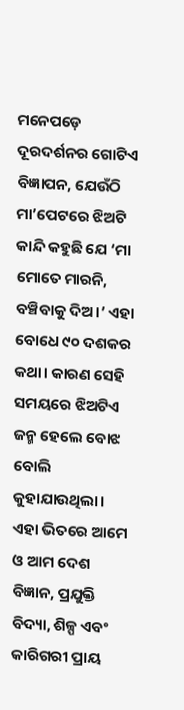ମନେପଡ଼େ ଦୂରଦର୍ଶନର ଗୋଟିଏ ବିଜ୍ଞାପନ, ଯେଉଁଠି ମା’ପେଟରେ ଝିଅଟି କାନ୍ଦି କହୁଛି ଯେ ‘ମା ମୋତେ ମାରନି, ବଞ୍ଚିବାକୁ ଦିଅ।’ ଏହା ବୋଧେ ୯୦ ଦଶକର କଥା। କାରଣ ସେହି ସମୟରେ ଝିଅଟିଏ ଜନ୍ମ ହେଲେ ବୋଝ ବୋଲି କୁହାଯାଉଥିଲା। ଏହା ଭିତରେ ଆମେ ଓ ଆମ ଦେଶ ବିଜ୍ଞାନ, ପ୍ରଯୁକ୍ତି ବିଦ୍ୟା, ଶିଳ୍ପ ଏବଂ କାରିଗରୀ ପ୍ରାୟ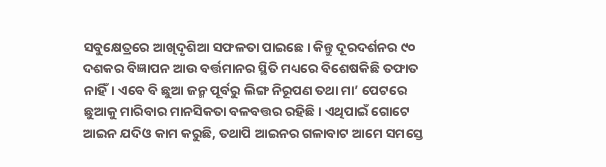ସବୁକ୍ଷେତ୍ରରେ ଆଖିଦୃଶିଆ ସଫଳତା ପାଇଛେ। କିନ୍ତୁ ଦୂରଦର୍ଶନର ୯୦ ଦଶକର ବିଜ୍ଞାପନ ଆଉ ବର୍ତ୍ତମାନର ସ୍ଥିତି ମଧ୍ୟରେ ବିଶେଷକିଛି ତଫାତ ନାହିଁ। ଏବେ ବି ଛୁଆ ଜନ୍ମ ପୂର୍ବରୁ ଲିଙ୍ଗ ନିରୂପଣ ତଥା ମା’ ପେଟରେ ଛୁଆକୁ ମାରିବାର ମାନସିକତା ବଳବତ୍ତର ରହିଛି। ଏଥିପାଇଁ ଗୋଟେ ଆଇନ ଯଦିଓ କାମ କରୁଛି, ତଥାପି ଆଇନର ଗଳାବାଟ ଆମେ ସମସ୍ତେ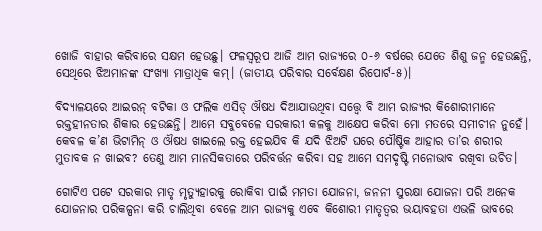ଖୋଜି ବାହାର କରିବାରେ ସକ୍ଷମ ହେଉଛୁ। ଫଳସ୍ୱରୂପ ଆଜି ଆମ ରାଜ୍ୟରେ ୦-୬ ବର୍ଷରେ ଯେତେ ଶିଶୁ ଜନ୍ମ ହେଉଛନ୍ତି, ସେଥିରେ ଝିଅମାନଙ୍କ ସଂଖ୍ୟା ମାତ୍ରାଧିକ କମ୍‌‌। (ଜାତୀୟ ପରିବାର ସର୍ବେକ୍ଷଣ ରିପୋର୍ଟ-୫)।

ବିଦ୍ୟାଳୟରେ ଆଇରନ୍‌‌ ବଟିକା ଓ ଫଲିକ ଏସିଡ୍‌‌ ଔଷଧ ଦିଆଯାଉଥିବା ସତ୍ତ୍ବେ ବି ଆମ ରାଜ୍ୟର କିଶୋରୀମାନେ ରକ୍ତହୀନତାର ଶିକାର ହେଉଛନ୍ତି। ଆମେ ସବୁବେଳେ ସରକାରୀ କଳକୁ ଆକ୍ଷେପ କରିବା ମୋ ମତରେ ସମୀଚୀନ ନୁହେଁ। କେବଳ କ’ଣ ଭିଟାମିନ୍‌‌ ଓ ଔଷଧ ଖାଇଲେ ରକ୍ତ ହେଇଯିବ କି ଯଦି ଝିଅଟି ଘରେ ପୌଷ୍ଟିକ ଆହାର ତା’ର ଶରୀର ମୁତାବକ ନ ଖାଇବ? ତେଣୁ ଆମ ମାନସିକତାରେ ପରିବର୍ତ୍ତନ କରିବା ସହ ଆମେ ସମଦୃଷ୍ଟି ମନୋଭାବ ରଖିବା ଉଚିତ।

ଗୋଟିଏ ପଟେ ସରକାର ମାତୃ ମୃତ୍ୟୁହାରକୁ ରୋକିବା ପାଇଁ ମମତା ଯୋଜନା, ଜନନୀ ସୁରକ୍ଷା ଯୋଜନା ପରି ଅନେକ ଯୋଜନାର ପରିକଳ୍ପନା କରି ଚାଲିଥିବା ବେଳେ ଆମ ରାଜ୍ୟକୁ ଏବେ କିଶୋରୀ ମାତୃତ୍ୱର ଭୟାବହତା ଏଭଳି ଭାବରେ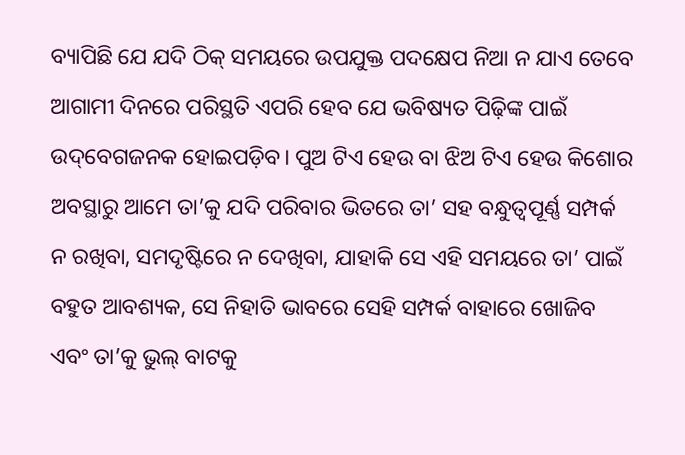ବ୍ୟାପିଛି ଯେ ଯଦି ଠିକ୍‌‌ ସମୟରେ ଉପଯୁକ୍ତ ପଦକ୍ଷେପ ନିଆ ନ ଯାଏ ତେବେ ଆଗାମୀ ଦିନରେ ପରିସ୍ଥତି ଏପରି ହେବ ଯେ ଭବିଷ୍ୟତ ପିଢ଼ିଙ୍କ ପାଇଁ ଉଦ୍‌‌ବେଗଜନକ ହୋଇପଡ଼ିବ। ପୁଅ ଟିଏ ହେଉ ବା ଝିଅ ଟିଏ ହେଉ କିଶୋର ଅବସ୍ଥାରୁ ଆମେ ତା’କୁ ଯଦି ପରିବାର ଭିତରେ ତା’ ସହ ବନ୍ଧୁତ୍ୱପୂର୍ଣ୍ଣ ସମ୍ପର୍କ ନ ରଖିବା, ସମଦୃଷ୍ଟିରେ ନ ଦେଖିବା, ଯାହାକି ସେ ଏହି ସମୟରେ ତା’ ପାଇଁ ବହୁତ ଆବଶ୍ୟକ, ସେ ନିହାତି ଭାବରେ ସେହି ସମ୍ପର୍କ ବାହାରେ ଖୋଜିବ ଏବଂ ତା’କୁ ଭୁଲ୍‌‌ ବାଟକୁ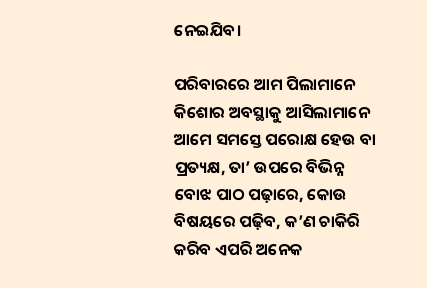ନେଇଯିବ।

ପରିବାରରେ ଆମ ପିଲାମାନେ କିଶୋର ଅବସ୍ଥାକୁ ଆସିଲାମାନେ ଆମେ ସମସ୍ତେ ପରୋକ୍ଷ ହେଉ ବା ପ୍ରତ୍ୟକ୍ଷ, ତା’ ଉପରେ ବିଭିନ୍ନ ବୋଝ ପାଠ ପଢ଼ାରେ, କୋଉ ବିଷୟରେ ପଢ଼ିବ, କ’ଣ ଚାକିରି କରିବ ଏପରି ଅନେକ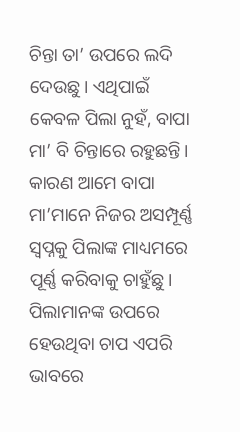ଚିନ୍ତା ତା’ ଉପରେ ଲଦି ଦେଉଛୁ। ଏଥିପାଇଁ କେବଳ ପିଲା ନୁହଁ, ବାପା ମା’ ବି ଚିନ୍ତାରେ ରହୁଛନ୍ତି। କାରଣ ଆମେ ବାପା ମା’ମାନେ ନିଜର ଅସମ୍ପୂର୍ଣ୍ଣ ସ୍ୱପ୍ନକୁ ପିଲାଙ୍କ ମାଧ୍ୟମରେ ପୂର୍ଣ୍ଣ କରିବାକୁ ଚାହୁଁଛୁ। ପିଲାମାନଙ୍କ ଉପରେ ହେଉଥିବା ଚାପ ଏପରି ଭାବରେ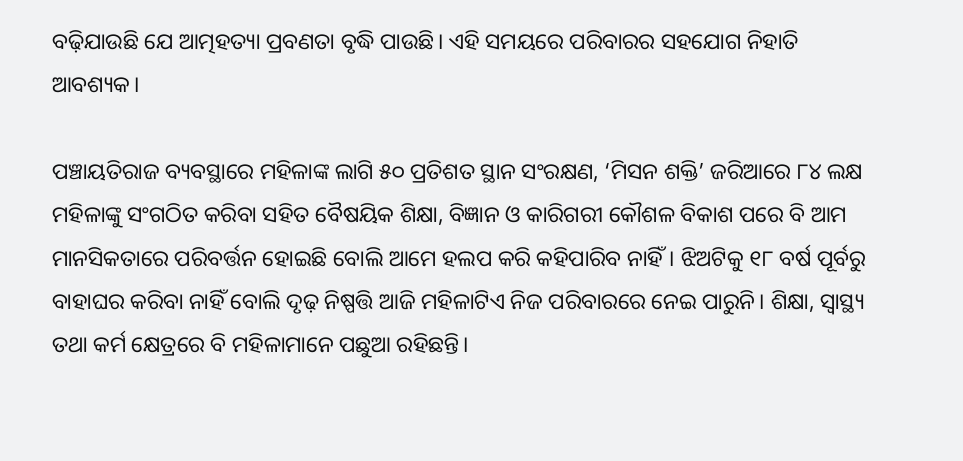ବଢ଼ିଯାଉଛି ଯେ ଆତ୍ମହତ୍ୟା ପ୍ରବଣତା ବୃଦ୍ଧି ପାଉଛି। ଏହି ସମୟରେ ପରିବାରର ସହଯୋଗ ନିହାତି ଆବଶ୍ୟକ।

ପଞ୍ଚାୟତିରାଜ ବ୍ୟବସ୍ଥାରେ ମହିଳାଙ୍କ ଲାଗି ୫୦ ପ୍ରତିଶତ ସ୍ଥାନ ସଂରକ୍ଷଣ, ‘ମିସନ ଶକ୍ତି’ ଜରିଆରେ ୮୪ ଲକ୍ଷ ମହିଳାଙ୍କୁ ସଂଗଠିତ କରିବା ସହିତ ବୈଷୟିକ ଶିକ୍ଷା, ବିଜ୍ଞାନ ଓ କାରିଗରୀ କୌଶଳ ବିକାଶ ପରେ ବି ଆମ ମାନସିକତାରେ ପରିବର୍ତ୍ତନ ହୋଇଛି ବୋଲି ଆମେ ହଲପ କରି କହିପାରିବ ନାହିଁ। ଝିଅଟିକୁ ୧୮ ବର୍ଷ ପୂର୍ବରୁ ବାହାଘର କରିବା ନାହିଁ ବୋଲି ଦୃଢ଼ ନିଷ୍ପତ୍ତି ଆଜି ମହିଳାଟିଏ ନିଜ ପରିବାରରେ ନେଇ ପାରୁନି। ଶିକ୍ଷା, ସ୍ୱାସ୍ଥ୍ୟ ତଥା କର୍ମ କ୍ଷେତ୍ରରେ ବି ମହିଳାମାନେ ପଛୁଆ ରହିଛନ୍ତି।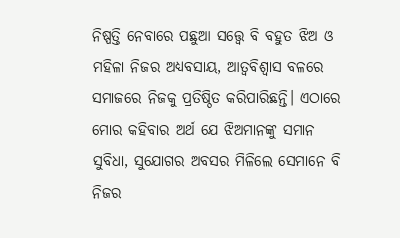ନିଷ୍ପତ୍ତି ନେବାରେ ପଛୁଆ ସତ୍ତ୍ବେ ବି ବହୁତ ଝିଅ ଓ ମହିଳା ନିଜର ଅଧ୍ୟବସାୟ, ଆତ୍ୱବିଶ୍ୱାସ ବଳରେ ସମାଜରେ ନିଜକୁ ପ୍ରତିଷ୍ଠିତ କରିପାରିଛନ୍ତି। ଏଠାରେ ମୋର କହିବାର ଅର୍ଥ ଯେ ଝିଅମାନଙ୍କୁ ସମାନ ସୁବିଧା, ସୁଯୋଗର ଅବସର ମିଳିଲେ ସେମାନେ ବି ନିଜର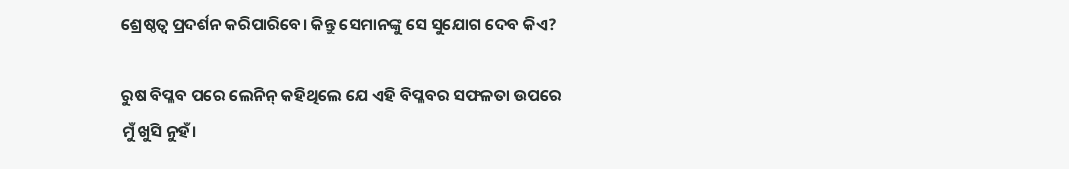ଶ୍ରେଷ୍ଠତ୍ୱ ପ୍ରଦର୍ଶନ କରିପାରିବେ। କିନ୍ତୁ ସେମାନଙ୍କୁ ସେ ସୁଯୋଗ ଦେବ କିଏ?

ରୁଷ ବିପ୍ଳବ ପରେ ଲେନିନ୍‌‌ କହିଥିଲେ ଯେ ଏହି ବିପ୍ଳବର ସଫଳତା ଉପରେ ମୁଁ ଖୁସି ନୁହଁ।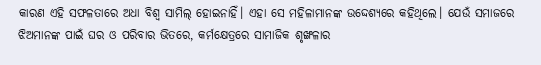କାରଣ ଏହି ସଫଳତାରେ ଅଧା ବିଶ୍ୱ ସାମିଲ୍‌‌ ହୋଇନାହିଁ। ଏହା ସେ ମହିଳାମାନଙ୍କ ଉଦ୍ଦେଶ୍ୟରେ କହିଥିଲେ। ଯେଉଁ ସମାଜରେ ଝିଅମାନଙ୍କ ପାଇଁ ଘର ଓ ପରିବାର ଭିତରେ, କର୍ମକ୍ଷେତ୍ରରେ ସାମାଜିକ ଶୃଙ୍ଖଳାର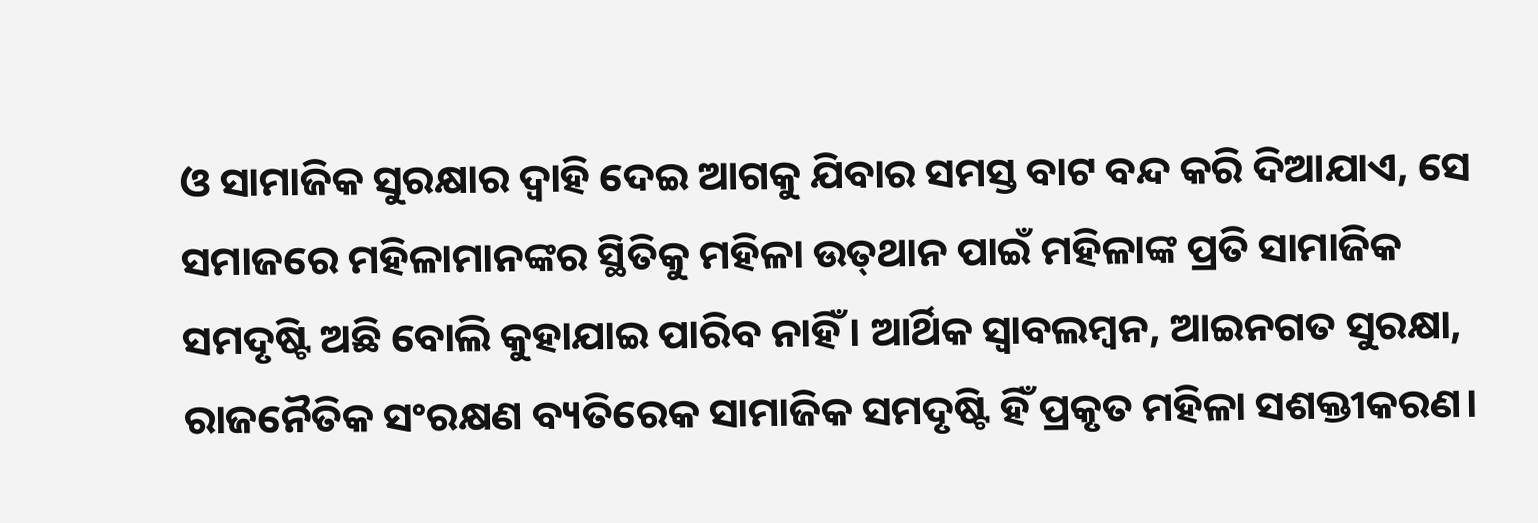ଓ ସାମାଜିକ ସୁରକ୍ଷାର ଦ୍ୱାହି ଦେଇ ଆଗକୁ ଯିବାର ସମସ୍ତ ବାଟ ବନ୍ଦ କରି ଦିଆଯାଏ, ସେ ସମାଜରେ ମହିଳାମାନଙ୍କର ସ୍ଥିତିକୁ ମହିଳା ଉତ୍‌‌ଥାନ ପାଇଁ ମହିଳାଙ୍କ ପ୍ରତି ସାମାଜିକ ସମଦୃଷ୍ଟି ଅଛି ବୋଲି କୁହାଯାଇ ପାରିବ ନାହିଁ। ଆର୍ଥିକ ସ୍ୱାବଲମ୍ବନ, ଆଇନଗତ ସୁରକ୍ଷା, ରାଜନୈତିକ ସଂରକ୍ଷଣ ବ୍ୟତିରେକ ସାମାଜିକ ସମଦୃଷ୍ଟି ହିଁ ପ୍ରକୃତ ମହିଳା ସଶକ୍ତୀକରଣ।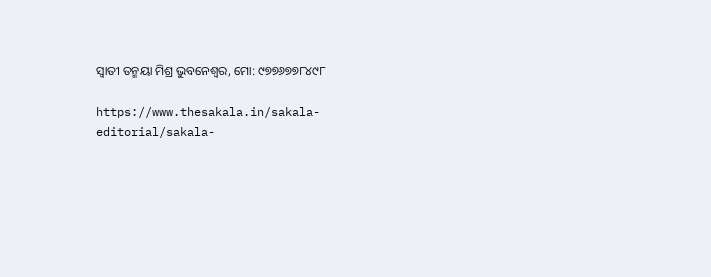ସ୍ୱାତୀ ତନ୍ମୟା ମିଶ୍ର ଭୁବନେଶ୍ୱର, ମୋ: ୯୭୭୬୭୭୮୪୯୮

https://www.thesakala.in/sakala-editorial/sakala-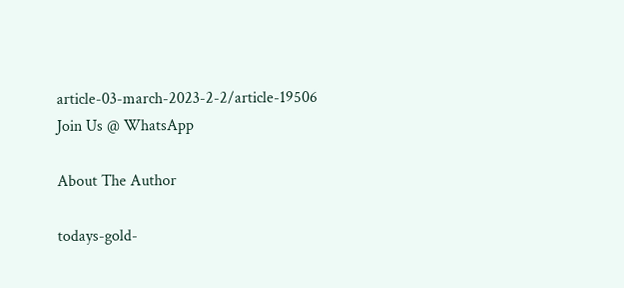article-03-march-2023-2-2/article-19506
Join Us @ WhatsApp

About The Author

todays-gold-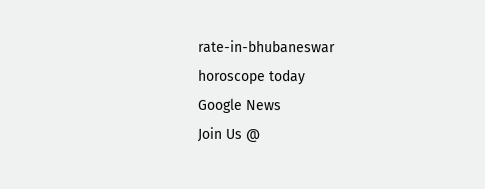rate-in-bhubaneswar
horoscope today
Google News
Join Us @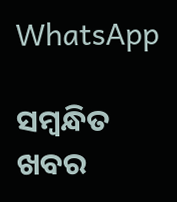WhatsApp

ସମ୍ବନ୍ଧିତ ଖବର